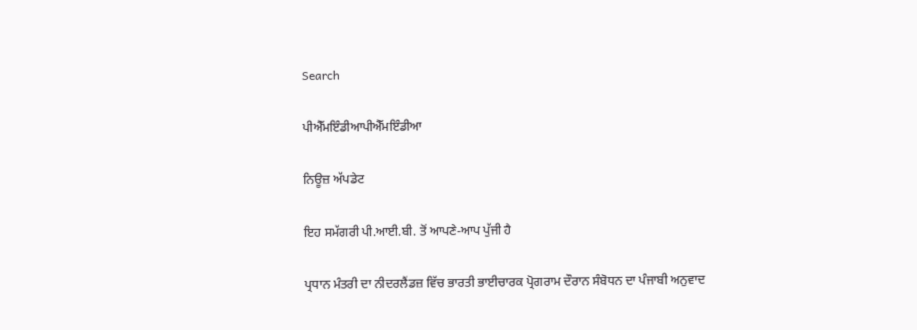Search

ਪੀਐੱਮਇੰਡੀਆਪੀਐੱਮਇੰਡੀਆ

ਨਿਊਜ਼ ਅੱਪਡੇਟ

ਇਹ ਸਮੱਗਰੀ ਪੀ.ਆਈ.ਬੀ. ਤੋਂ ਆਪਣੇ-ਆਪ ਪੁੱਜੀ ਹੈ

ਪ੍ਰਧਾਨ ਮੰਤਰੀ ਦਾ ਨੀਦਰਲੈਂਡਜ਼ ਵਿੱਚ ਭਾਰਤੀ ਭਾਈਚਾਰਕ ਪ੍ਰੋਗਰਾਮ ਦੌਰਾਨ ਸੰਬੋਧਨ ਦਾ ਪੰਜਾਬੀ ਅਨੁਵਾਦ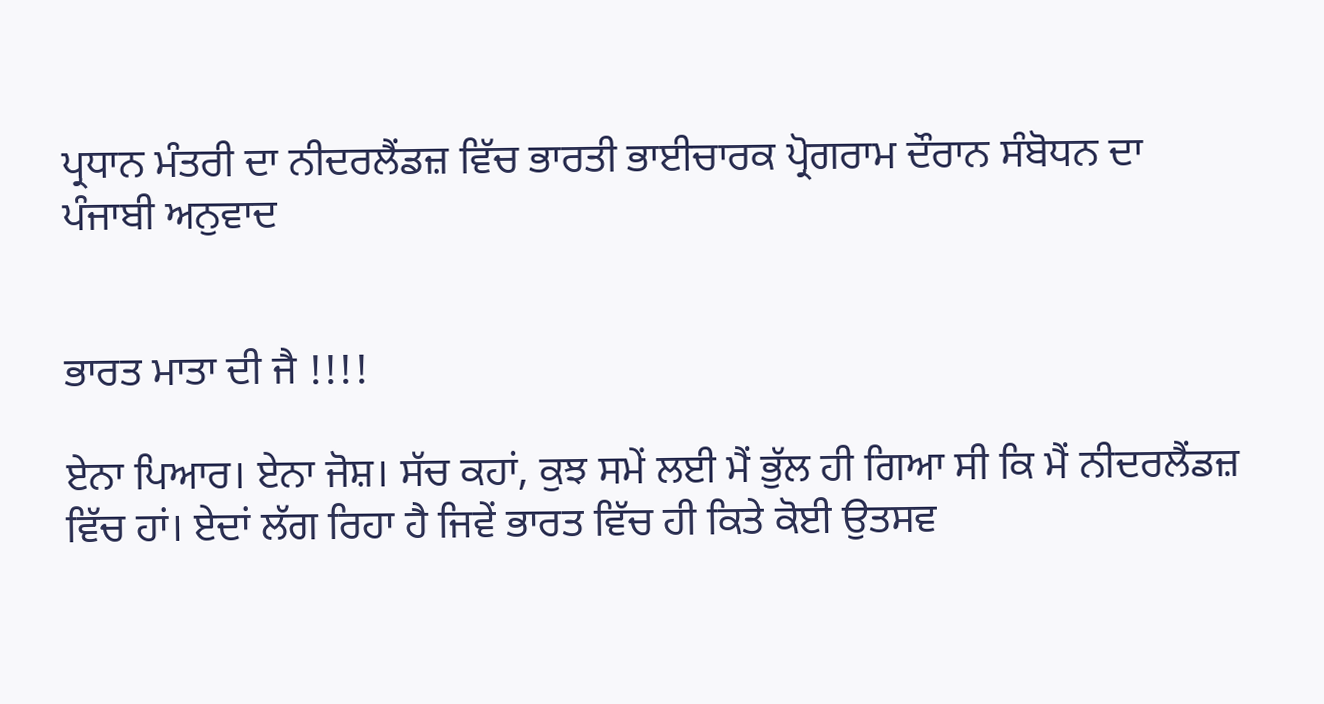ਪ੍ਰਧਾਨ ਮੰਤਰੀ ਦਾ ਨੀਦਰਲੈਂਡਜ਼ ਵਿੱਚ ਭਾਰਤੀ ਭਾਈਚਾਰਕ ਪ੍ਰੋਗਰਾਮ ਦੌਰਾਨ ਸੰਬੋਧਨ ਦਾ ਪੰਜਾਬੀ ਅਨੁਵਾਦ


ਭਾਰਤ ਮਾਤਾ ਦੀ ਜੈ !!!!

ਏਨਾ ਪਿਆਰ। ਏਨਾ ਜੋਸ਼। ਸੱਚ ਕਹਾਂ, ਕੁਝ ਸਮੇਂ ਲਈ ਮੈਂ ਭੁੱਲ ਹੀ ਗਿਆ ਸੀ ਕਿ ਮੈਂ ਨੀਦਰਲੈਂਡਜ਼ ਵਿੱਚ ਹਾਂ। ਏਦਾਂ ਲੱਗ ਰਿਹਾ ਹੈ ਜਿਵੇਂ ਭਾਰਤ ਵਿੱਚ ਹੀ ਕਿਤੇ ਕੋਈ ਉਤਸਵ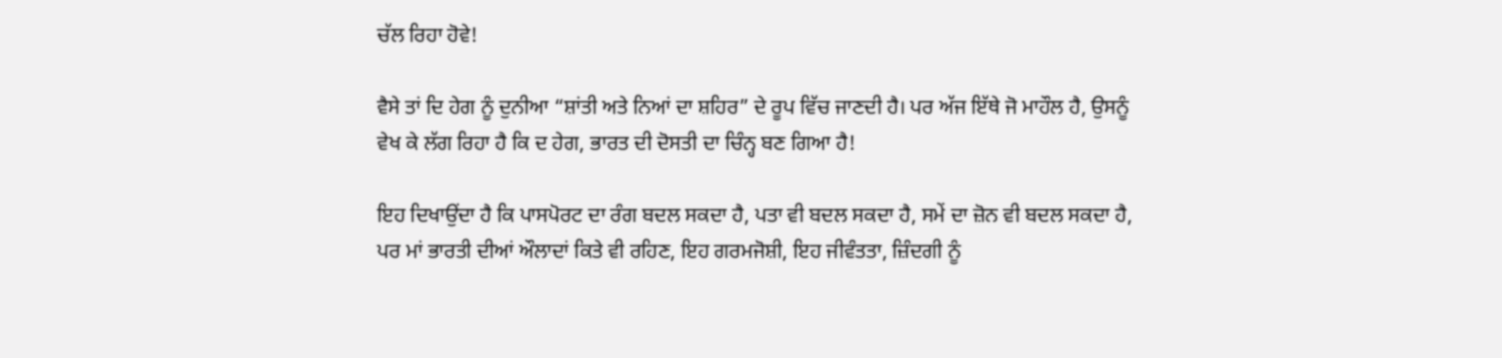ਚੱਲ ਰਿਹਾ ਹੋਵੇ!

ਵੈਸੇ ਤਾਂ ਦਿ ਹੇਗ ਨੂੰ ਦੁਨੀਆ “ਸ਼ਾਂਤੀ ਅਤੇ ਨਿਆਂ ਦਾ ਸ਼ਹਿਰ” ਦੇ ਰੂਪ ਵਿੱਚ ਜਾਣਦੀ ਹੈ। ਪਰ ਅੱਜ ਇੱਥੇ ਜੋ ਮਾਹੌਲ ਹੈ, ਉਸਨੂੰ ਵੇਖ ਕੇ ਲੱਗ ਰਿਹਾ ਹੈ ਕਿ ਦ ਹੇਗ, ਭਾਰਤ ਦੀ ਦੋਸਤੀ ਦਾ ਚਿੰਨ੍ਹ ਬਣ ਗਿਆ ਹੈ!

ਇਹ ਦਿਖਾਉਂਦਾ ਹੈ ਕਿ ਪਾਸਪੋਰਟ ਦਾ ਰੰਗ ਬਦਲ ਸਕਦਾ ਹੈ, ਪਤਾ ਵੀ ਬਦਲ ਸਕਦਾ ਹੈ, ਸਮੇਂ ਦਾ ਜ਼ੋਨ ਵੀ ਬਦਲ ਸਕਦਾ ਹੈ, ਪਰ ਮਾਂ ਭਾਰਤੀ ਦੀਆਂ ਔਲਾਦਾਂ ਕਿਤੇ ਵੀ ਰਹਿਣ, ਇਹ ਗਰਮਜੋਸ਼ੀ, ਇਹ ਜੀਵੰਤਤਾ, ਜ਼ਿੰਦਗੀ ਨੂੰ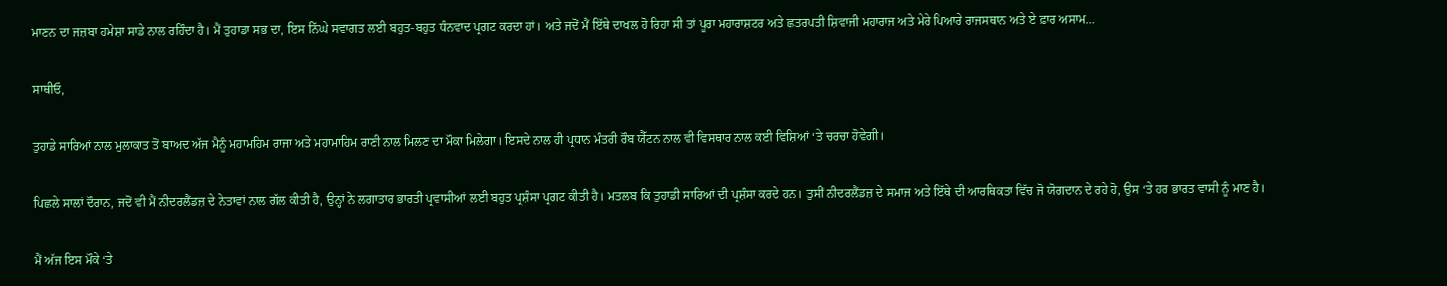ਮਾਣਨ ਦਾ ਜਜ਼ਬਾ ਹਮੇਸ਼ਾ ਸਾਡੇ ਨਾਲ ਰਹਿੰਦਾ ਹੈ। ਮੈਂ ਤੁਹਾਡਾ ਸਭ ਦਾ, ਇਸ ਨਿੱਘੇ ਸਵਾਗਤ ਲਈ ਬਹੁਤ-ਬਹੁਤ ਧੰਨਵਾਦ ਪ੍ਰਗਟ ਕਰਦਾ ਹਾਂ। ਅਤੇ ਜਦੋਂ ਮੈਂ ਇੱਥੇ ਦਾਖਲ ਹੋ ਰਿਹਾ ਸੀ ਤਾਂ ਪੂਰਾ ਮਹਾਰਾਸ਼ਟਰ ਅਤੇ ਛਤਰਪਤੀ ਸ਼ਿਵਾਜੀ ਮਹਾਰਾਜ ਅਤੇ ਮੇਰੇ ਪਿਆਰੇ ਰਾਜਸਥਾਨ ਅਤੇ ਏ ਫ਼ਾਰ ਅਸਾਮ…

ਸਾਥੀਓ,

ਤੁਹਾਡੇ ਸਾਰਿਆਂ ਨਾਲ ਮੁਲਾਕਾਤ ਤੋਂ ਬਾਅਦ ਅੱਜ ਮੈਨੂੰ ਮਹਾਮਹਿਮ ਰਾਜਾ ਅਤੇ ਮਹਾਮਾਹਿਮ ਰਾਣੀ ਨਾਲ ਮਿਲਣ ਦਾ ਮੌਕਾ ਮਿਲੇਗਾ। ਇਸਦੇ ਨਾਲ ਹੀ ਪ੍ਰਧਾਨ ਮੰਤਰੀ ਰੌਬ ਯੈੱਟਨ ਨਾਲ ਵੀ ਵਿਸਥਾਰ ਨਾਲ ਕਈ ਵਿਸ਼ਿਆਂ ‘ਤੇ ਚਰਚਾ ਹੋਵੇਗੀ।

ਪਿਛਲੇ ਸਾਲਾਂ ਦੌਰਾਨ, ਜਦੋਂ ਵੀ ਮੈਂ ਨੀਦਰਲੈਂਡਜ਼ ਦੇ ਨੇਤਾਵਾਂ ਨਾਲ ਗੱਲ ਕੀਤੀ ਹੈ, ਉਨ੍ਹਾਂ ਨੇ ਲਗਾਤਾਰ ਭਾਰਤੀ ਪ੍ਰਵਾਸੀਆਂ ਲਈ ਬਹੁਤ ਪ੍ਰਸ਼ੰਸਾ ਪ੍ਰਗਟ ਕੀਤੀ ਹੈ। ਮਤਲਬ ਕਿ ਤੁਹਾਡੀ ਸਾਰਿਆਂ ਦੀ ਪ੍ਰਸ਼ੰਸਾ ਕਰਦੇ ਹਨ। ਤੁਸੀਂ ਨੀਦਰਲੈਂਡਜ਼ ਦੇ ਸਮਾਜ ਅਤੇ ਇੱਥੇ ਦੀ ਆਰਥਿਕਤਾ ਵਿੱਚ ਜੋ ਯੋਗਦਾਨ ਦੇ ਰਹੇ ਹੋ, ਉਸ ‘ਤੇ ਹਰ ਭਾਰਤ ਵਾਸੀ ਨੂੰ ਮਾਣ ਹੈ।

ਮੈਂ ਅੱਜ ਇਸ ਮੌਕੇ ‘ਤੇ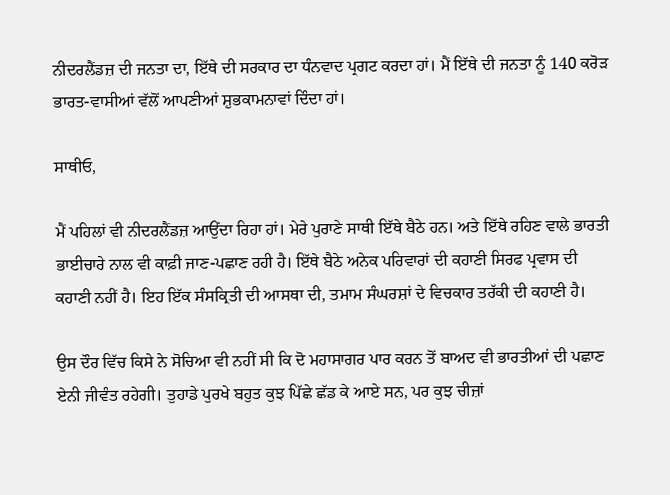ਨੀਦਰਲੈਂਡਜ਼ ਦੀ ਜਨਤਾ ਦਾ, ਇੱਥੇ ਦੀ ਸਰਕਾਰ ਦਾ ਧੰਨਵਾਦ ਪ੍ਰਗਟ ਕਰਦਾ ਹਾਂ। ਮੈਂ ਇੱਥੇ ਦੀ ਜਨਤਾ ਨੂੰ 140 ਕਰੋੜ ਭਾਰਤ-ਵਾਸੀਆਂ ਵੱਲੋਂ ਆਪਣੀਆਂ ਸ਼ੁਭਕਾਮਨਾਵਾਂ ਦਿੰਦਾ ਹਾਂ।

ਸਾਥੀਓ,

ਮੈਂ ਪਹਿਲਾਂ ਵੀ ਨੀਦਰਲੈਂਡਜ਼ ਆਉਂਦਾ ਰਿਹਾ ਹਾਂ। ਮੇਰੇ ਪੁਰਾਣੇ ਸਾਥੀ ਇੱਥੇ ਬੈਠੇ ਹਨ। ਅਤੇ ਇੱਥੇ ਰਹਿਣ ਵਾਲੇ ਭਾਰਤੀ ਭਾਈਚਾਰੇ ਨਾਲ ਵੀ ਕਾਫ਼ੀ ਜਾਣ-ਪਛਾਣ ਰਹੀ ਹੈ। ਇੱਥੇ ਬੈਠੇ ਅਨੇਕ ਪਰਿਵਾਰਾਂ ਦੀ ਕਹਾਣੀ ਸਿਰਫ ਪ੍ਰਵਾਸ ਦੀ ਕਹਾਣੀ ਨਹੀਂ ਹੈ। ਇਹ ਇੱਕ ਸੰਸਕ੍ਰਿਤੀ ਦੀ ਆਸਥਾ ਦੀ, ਤਮਾਮ ਸੰਘਰਸ਼ਾਂ ਦੇ ਵਿਚਕਾਰ ਤਰੱਕੀ ਦੀ ਕਹਾਣੀ ਹੈ।

ਉਸ ਦੌਰ ਵਿੱਚ ਕਿਸੇ ਨੇ ਸੋਚਿਆ ਵੀ ਨਹੀਂ ਸੀ ਕਿ ਦੋ ਮਹਾਸਾਗਰ ਪਾਰ ਕਰਨ ਤੋਂ ਬਾਅਦ ਵੀ ਭਾਰਤੀਆਂ ਦੀ ਪਛਾਣ ਏਨੀ ਜੀਵੰਤ ਰਹੇਗੀ। ਤੁਹਾਡੇ ਪੁਰਖੇ ਬਹੁਤ ਕੁਝ ਪਿੱਛੇ ਛੱਡ ਕੇ ਆਏ ਸਨ, ਪਰ ਕੁਝ ਚੀਜ਼ਾਂ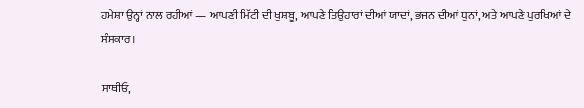ਹਮੇਸ਼ਾ ਉਨ੍ਹਾਂ ਨਾਲ ਰਹੀਆਂ — ਆਪਣੀ ਮਿੱਟੀ ਦੀ ਖੁਸ਼ਬੂ, ਆਪਣੇ ਤਿਉਹਾਰਾਂ ਦੀਆਂ ਯਾਦਾਂ, ਭਜਨ ਦੀਆਂ ਧੁਨਾਂ, ਅਤੇ ਆਪਣੇ ਪੁਰਖਿਆਂ ਦੇ ਸੰਸਕਾਰ।

ਸਾਥੀਓ,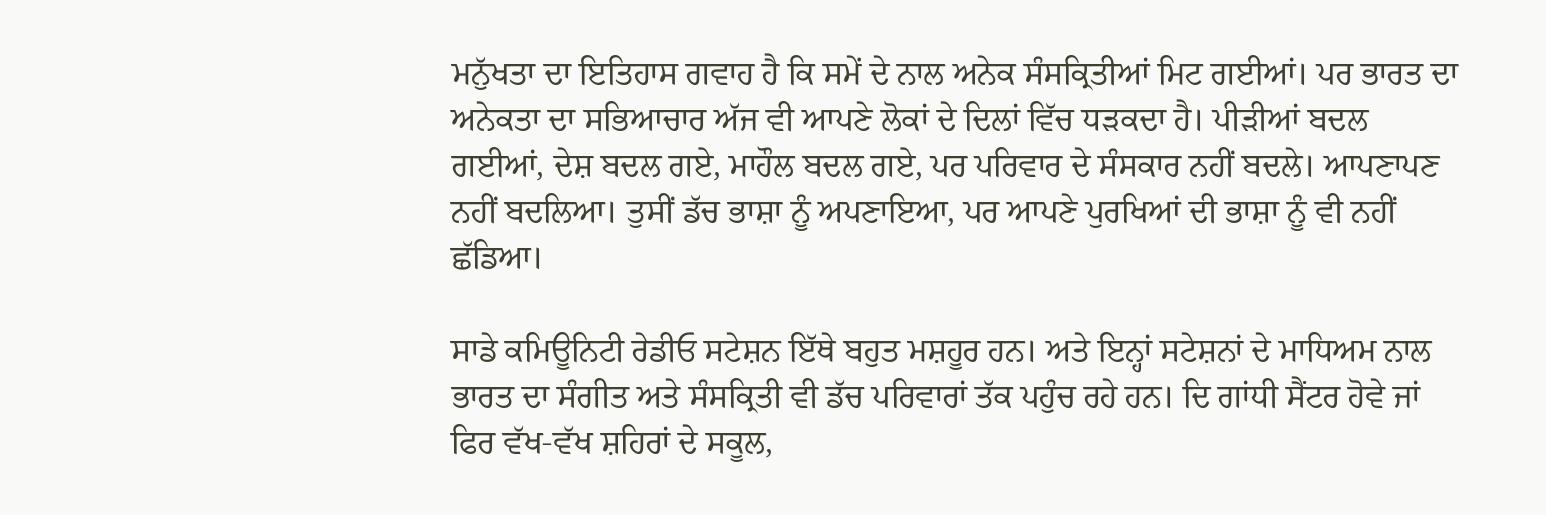ਮਨੁੱਖਤਾ ਦਾ ਇਤਿਹਾਸ ਗਵਾਹ ਹੈ ਕਿ ਸਮੇਂ ਦੇ ਨਾਲ ਅਨੇਕ ਸੰਸਕ੍ਰਿਤੀਆਂ ਮਿਟ ਗਈਆਂ। ਪਰ ਭਾਰਤ ਦਾ ਅਨੇਕਤਾ ਦਾ ਸਭਿਆਚਾਰ ਅੱਜ ਵੀ ਆਪਣੇ ਲੋਕਾਂ ਦੇ ਦਿਲਾਂ ਵਿੱਚ ਧੜਕਦਾ ਹੈ। ਪੀੜੀਆਂ ਬਦਲ ਗਈਆਂ, ਦੇਸ਼ ਬਦਲ ਗਏ, ਮਾਹੌਲ ਬਦਲ ਗਏ, ਪਰ ਪਰਿਵਾਰ ਦੇ ਸੰਸਕਾਰ ਨਹੀਂ ਬਦਲੇ। ਆਪਣਾਪਣ ਨਹੀਂ ਬਦਲਿਆ। ਤੁਸੀਂ ਡੱਚ ਭਾਸ਼ਾ ਨੂੰ ਅਪਣਾਇਆ, ਪਰ ਆਪਣੇ ਪੁਰਖਿਆਂ ਦੀ ਭਾਸ਼ਾ ਨੂੰ ਵੀ ਨਹੀਂ ਛੱਡਿਆ।

ਸਾਡੇ ਕਮਿਊਨਿਟੀ ਰੇਡੀਓ ਸਟੇਸ਼ਨ ਇੱਥੇ ਬਹੁਤ ਮਸ਼ਹੂਰ ਹਨ। ਅਤੇ ਇਨ੍ਹਾਂ ਸਟੇਸ਼ਨਾਂ ਦੇ ਮਾਧਿਅਮ ਨਾਲ ਭਾਰਤ ਦਾ ਸੰਗੀਤ ਅਤੇ ਸੰਸਕ੍ਰਿਤੀ ਵੀ ਡੱਚ ਪਰਿਵਾਰਾਂ ਤੱਕ ਪਹੁੰਚ ਰਹੇ ਹਨ। ਦਿ ਗਾਂਧੀ ਸੈਂਟਰ ਹੋਵੇ ਜਾਂ ਫਿਰ ਵੱਖ-ਵੱਖ ਸ਼ਹਿਰਾਂ ਦੇ ਸਕੂਲ,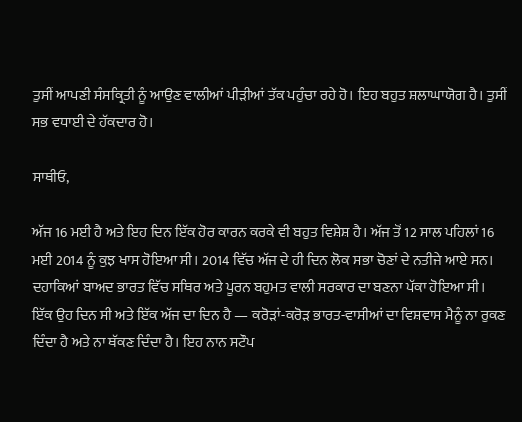ਤੁਸੀਂ ਆਪਣੀ ਸੰਸਕ੍ਰਿਤੀ ਨੂੰ ਆਉਣ ਵਾਲੀਆਂ ਪੀੜੀਆਂ ਤੱਕ ਪਹੁੰਚਾ ਰਹੇ ਹੋ। ਇਹ ਬਹੁਤ ਸ਼ਲਾਘਾਯੋਗ ਹੈ। ਤੁਸੀਂ ਸਭ ਵਧਾਈ ਦੇ ਹੱਕਦਾਰ ਹੋ।

ਸਾਥੀਓ,

ਅੱਜ 16 ਮਈ ਹੈ ਅਤੇ ਇਹ ਦਿਨ ਇੱਕ ਹੋਰ ਕਾਰਨ ਕਰਕੇ ਵੀ ਬਹੁਤ ਵਿਸ਼ੇਸ਼ ਹੈ। ਅੱਜ ਤੋਂ 12 ਸਾਲ ਪਹਿਲਾਂ 16 ਮਈ 2014 ਨੂੰ ਕੁਝ ਖਾਸ ਹੋਇਆ ਸੀ। 2014 ਵਿੱਚ ਅੱਜ ਦੇ ਹੀ ਦਿਨ ਲੋਕ ਸਭਾ ਚੋਣਾਂ ਦੇ ਨਤੀਜੇ ਆਏ ਸਨ। ਦਹਾਕਿਆਂ ਬਾਅਦ ਭਾਰਤ ਵਿੱਚ ਸਥਿਰ ਅਤੇ ਪੂਰਨ ਬਹੁਮਤ ਵਾਲੀ ਸਰਕਾਰ ਦਾ ਬਣਨਾ ਪੱਕਾ ਹੋਇਆ ਸੀ। ਇੱਕ ਉਹ ਦਿਨ ਸੀ ਅਤੇ ਇੱਕ ਅੱਜ ਦਾ ਦਿਨ ਹੈ — ਕਰੋੜਾਂ-ਕਰੋੜ ਭਾਰਤ-ਵਾਸੀਆਂ ਦਾ ਵਿਸ਼ਵਾਸ ਮੈਨੂੰ ਨਾ ਰੁਕਣ ਦਿੰਦਾ ਹੈ ਅਤੇ ਨਾ ਥੱਕਣ ਦਿੰਦਾ ਹੈ। ਇਹ ਨਾਨ ਸਟੌਪ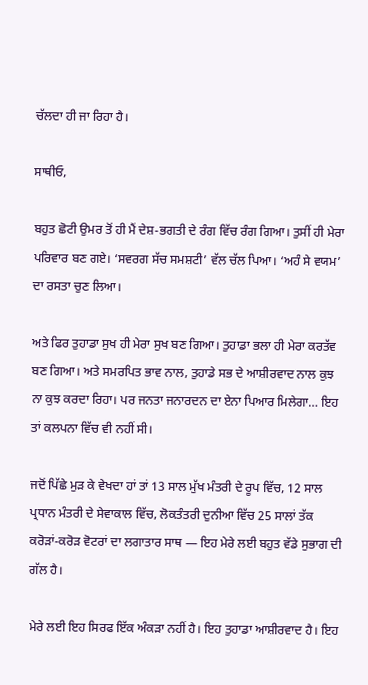ਚੱਲਦਾ ਹੀ ਜਾ ਰਿਹਾ ਹੈ।

ਸਾਥੀਓ,

ਬਹੁਤ ਛੋਟੀ ਉਮਰ ਤੋਂ ਹੀ ਮੈਂ ਦੇਸ਼-ਭਗਤੀ ਦੇ ਰੰਗ ਵਿੱਚ ਰੰਗ ਗਿਆ। ਤੁਸੀਂ ਹੀ ਮੇਰਾ ਪਰਿਵਾਰ ਬਣ ਗਏ। ‘ਸਵਰਗ ਸੱਚ ਸਮਸ਼ਟੀ’ ਵੱਲ ਚੱਲ ਪਿਆ। ‘ਅਹੰ ਸੇ ਵਯਮ’ ਦਾ ਰਸਤਾ ਚੁਣ ਲਿਆ।

ਅਤੇ ਫਿਰ ਤੁਹਾਡਾ ਸੁਖ ਹੀ ਮੇਰਾ ਸੁਖ ਬਣ ਗਿਆ। ਤੁਹਾਡਾ ਭਲਾ ਹੀ ਮੇਰਾ ਕਰਤੱਵ ਬਣ ਗਿਆ। ਅਤੇ ਸਮਰਪਿਤ ਭਾਵ ਨਾਲ, ਤੁਹਾਡੇ ਸਭ ਦੇ ਆਸ਼ੀਰਵਾਦ ਨਾਲ ਕੁਝ ਨਾ ਕੁਝ ਕਰਦਾ ਰਿਹਾ। ਪਰ ਜਨਤਾ ਜਨਾਰਦਨ ਦਾ ਏਨਾ ਪਿਆਰ ਮਿਲੇਗਾ… ਇਹ ਤਾਂ ਕਲਪਨਾ ਵਿੱਚ ਵੀ ਨਹੀਂ ਸੀ।

ਜਦੋਂ ਪਿੱਛੇ ਮੁੜ ਕੇ ਵੇਖਦਾ ਹਾਂ ਤਾਂ 13 ਸਾਲ ਮੁੱਖ ਮੰਤਰੀ ਦੇ ਰੂਪ ਵਿੱਚ, 12 ਸਾਲ ਪ੍ਰਧਾਨ ਮੰਤਰੀ ਦੇ ਸੇਵਾਕਾਲ ਵਿੱਚ, ਲੋਕਤੰਤਰੀ ਦੁਨੀਆ ਵਿੱਚ 25 ਸਾਲਾਂ ਤੱਕ ਕਰੋੜਾਂ-ਕਰੋੜ ਵੋਟਰਾਂ ਦਾ ਲਗਾਤਾਰ ਸਾਥ — ਇਹ ਮੇਰੇ ਲਈ ਬਹੁਤ ਵੱਡੇ ਸੁਭਾਗ ਦੀ ਗੱਲ ਹੈ।

ਮੇਰੇ ਲਈ ਇਹ ਸਿਰਫ ਇੱਕ ਅੰਕੜਾ ਨਹੀਂ ਹੈ। ਇਹ ਤੁਹਾਡਾ ਆਸ਼ੀਰਵਾਦ ਹੈ। ਇਹ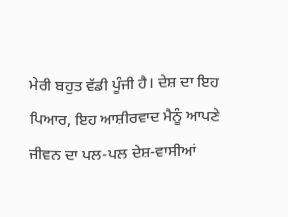ਮੇਰੀ ਬਹੁਤ ਵੱਡੀ ਪੂੰਜੀ ਹੈ। ਦੇਸ਼ ਦਾ ਇਹ ਪਿਆਰ, ਇਹ ਆਸ਼ੀਰਵਾਦ ਮੈਨੂੰ ਆਪਣੇ ਜੀਵਨ ਦਾ ਪਲ-ਪਲ ਦੇਸ਼-ਵਾਸੀਆਂ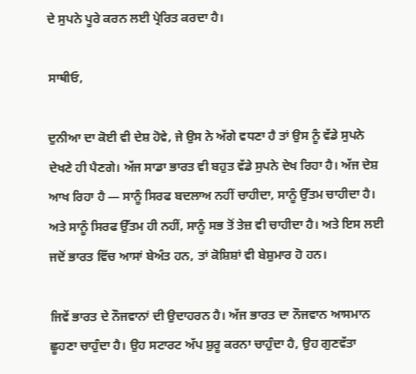ਦੇ ਸੁਪਨੇ ਪੂਰੇ ਕਰਨ ਲਈ ਪ੍ਰੇਰਿਤ ਕਰਦਾ ਹੈ।

ਸਾਥੀਓ,

ਦੁਨੀਆ ਦਾ ਕੋਈ ਵੀ ਦੇਸ਼ ਹੋਵੇ, ਜੇ ਉਸ ਨੇ ਅੱਗੇ ਵਧਣਾ ਹੈ ਤਾਂ ਉਸ ਨੂੰ ਵੱਡੇ ਸੁਪਨੇ ਦੇਖਣੇ ਹੀ ਪੈਣਗੇ। ਅੱਜ ਸਾਡਾ ਭਾਰਤ ਵੀ ਬਹੁਤ ਵੱਡੇ ਸੁਪਨੇ ਦੇਖ ਰਿਹਾ ਹੈ। ਅੱਜ ਦੇਸ਼ ਆਖ ਰਿਹਾ ਹੈ — ਸਾਨੂੰ ਸਿਰਫ ਬਦਲਾਅ ਨਹੀਂ ਚਾਹੀਦਾ, ਸਾਨੂੰ ਉੱਤਮ ਚਾਹੀਦਾ ਹੈ। ਅਤੇ ਸਾਨੂੰ ਸਿਰਫ ਉੱਤਮ ਹੀ ਨਹੀਂ, ਸਾਨੂੰ ਸਭ ਤੋਂ ਤੇਜ਼ ਵੀ ਚਾਹੀਦਾ ਹੈ। ਅਤੇ ਇਸ ਲਈ ਜਦੋਂ ਭਾਰਤ ਵਿੱਚ ਆਸਾਂ ਬੇਅੰਤ ਹਨ, ਤਾਂ ਕੋਸ਼ਿਸ਼ਾਂ ਵੀ ਬੇਸ਼ੁਮਾਰ ਹੋ ਹਨ।

ਜਿਵੇਂ ਭਾਰਤ ਦੇ ਨੌਜਵਾਨਾਂ ਦੀ ਉਦਾਹਰਨ ਹੈ। ਅੱਜ ਭਾਰਤ ਦਾ ਨੌਜਵਾਨ ਆਸਮਾਨ ਛੂਹਣਾ ਚਾਹੁੰਦਾ ਹੈ। ਉਹ ਸਟਾਰਟ ਅੱਪ ਸ਼ੁਰੂ ਕਰਨਾ ਚਾਹੁੰਦਾ ਹੈ, ਉਹ ਗੁਣਵੱਤਾ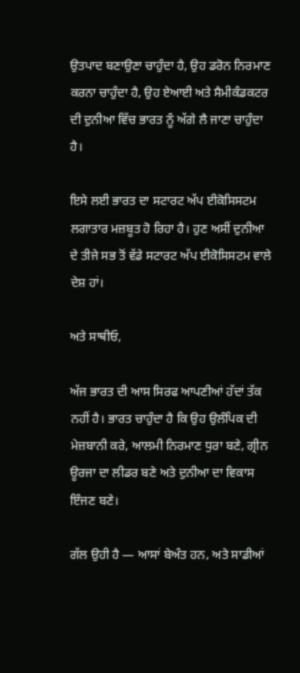ਉਤਪਾਦ ਬਣਾਉਣਾ ਚਾਹੁੰਦਾ ਹੈ, ਉਹ ਡਰੋਨ ਨਿਰਮਾਣ ਕਰਨਾ ਚਾਹੁੰਦਾ ਹੈ, ਉਹ ਏਆਈ ਅਤੇ ਸੈਮੀਕੰਡਕਟਰ ਦੀ ਦੁਨੀਆ ਵਿੱਚ ਭਾਰਤ ਨੂੰ ਅੱਗੇ ਲੈ ਜਾਣਾ ਚਾਹੁੰਦਾ ਹੈ।

ਇਸੇ ਲਈ ਭਾਰਤ ਦਾ ਸਟਾਰਟ ਅੱਪ ਈਕੋਸਿਸਟਮ ਲਗਾਤਾਰ ਮਜ਼ਬੂਤ ਹੋ ਰਿਹਾ ਹੈ। ਹੁਣ ਅਸੀਂ ਦੁਨੀਆ ਦੇ ਤੀਜੇ ਸਭ ਤੋਂ ਵੱਡੇ ਸਟਾਰਟ ਅੱਪ ਈਕੋਸਿਸਟਮ ਵਾਲੇ ਦੇਸ਼ ਹਾਂ।

ਅਤੇ ਸਾਥੀਓ,

ਅੱਜ ਭਾਰਤ ਦੀ ਆਸ ਸਿਰਫ ਆਪਣੀਆਂ ਹੱਦਾਂ ਤੱਕ ਨਹੀਂ ਹੈ। ਭਾਰਤ ਚਾਹੁੰਦਾ ਹੈ ਕਿ ਉਹ ਉਲੰਪਿਕ ਦੀ ਮੇਜ਼ਬਾਨੀ ਕਰੇ, ਆਲਮੀ ਨਿਰਮਾਣ ਧੁਰਾ ਬਣੇ, ਗ੍ਰੀਨ ਊਰਜਾ ਦਾ ਲੀਡਰ ਬਣੇ ਅਤੇ ਦੁਨੀਆ ਦਾ ਵਿਕਾਸ ਇੰਜਣ ਬਣੇ।

ਗੱਲ ਉਹੀ ਹੈ — ਆਸਾਂ ਬੇਅੰਤ ਹਨ, ਅਤੇ ਸਾਡੀਆਂ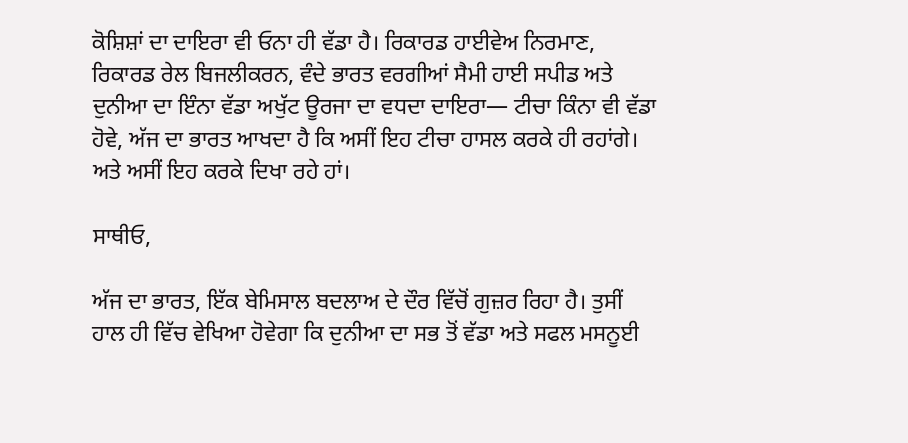ਕੋਸ਼ਿਸ਼ਾਂ ਦਾ ਦਾਇਰਾ ਵੀ ਓਨਾ ਹੀ ਵੱਡਾ ਹੈ। ਰਿਕਾਰਡ ਹਾਈਵੇਅ ਨਿਰਮਾਣ, ਰਿਕਾਰਡ ਰੇਲ ਬਿਜਲੀਕਰਨ, ਵੰਦੇ ਭਾਰਤ ਵਰਗੀਆਂ ਸੈਮੀ ਹਾਈ ਸਪੀਡ ਅਤੇ ਦੁਨੀਆ ਦਾ ਇੰਨਾ ਵੱਡਾ ਅਖੁੱਟ ਊਰਜਾ ਦਾ ਵਧਦਾ ਦਾਇਰਾ— ਟੀਚਾ ਕਿੰਨਾ ਵੀ ਵੱਡਾ ਹੋਵੇ, ਅੱਜ ਦਾ ਭਾਰਤ ਆਖਦਾ ਹੈ ਕਿ ਅਸੀਂ ਇਹ ਟੀਚਾ ਹਾਸਲ ਕਰਕੇ ਹੀ ਰਹਾਂਗੇ। ਅਤੇ ਅਸੀਂ ਇਹ ਕਰਕੇ ਦਿਖਾ ਰਹੇ ਹਾਂ।

ਸਾਥੀਓ,

ਅੱਜ ਦਾ ਭਾਰਤ, ਇੱਕ ਬੇਮਿਸਾਲ ਬਦਲਾਅ ਦੇ ਦੌਰ ਵਿੱਚੋਂ ਗੁਜ਼ਰ ਰਿਹਾ ਹੈ। ਤੁਸੀਂ ਹਾਲ ਹੀ ਵਿੱਚ ਵੇਖਿਆ ਹੋਵੇਗਾ ਕਿ ਦੁਨੀਆ ਦਾ ਸਭ ਤੋਂ ਵੱਡਾ ਅਤੇ ਸਫਲ ਮਸਨੂਈ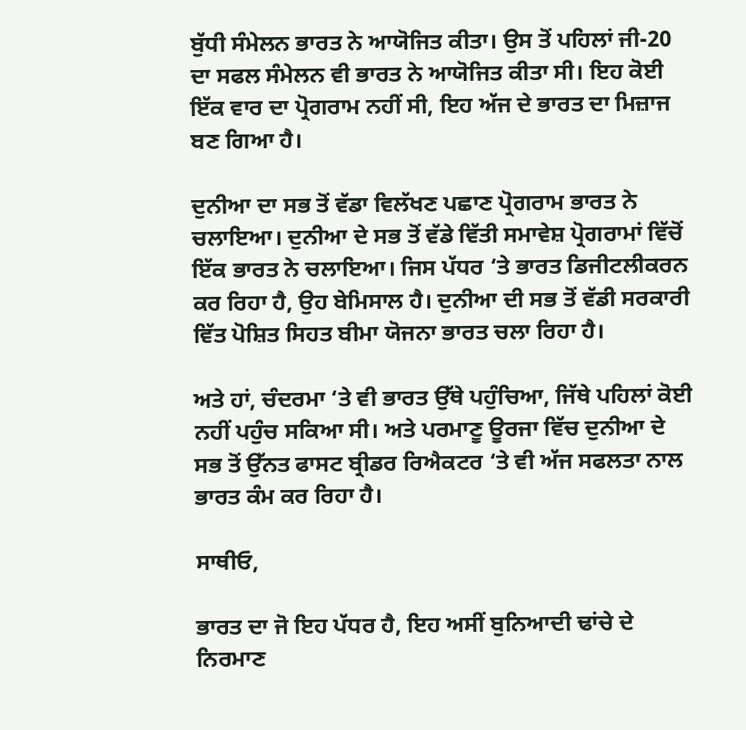ਬੁੱਧੀ ਸੰਮੇਲਨ ਭਾਰਤ ਨੇ ਆਯੋਜਿਤ ਕੀਤਾ। ਉਸ ਤੋਂ ਪਹਿਲਾਂ ਜੀ-20 ਦਾ ਸਫਲ ਸੰਮੇਲਨ ਵੀ ਭਾਰਤ ਨੇ ਆਯੋਜਿਤ ਕੀਤਾ ਸੀ। ਇਹ ਕੋਈ ਇੱਕ ਵਾਰ ਦਾ ਪ੍ਰੋਗਰਾਮ ਨਹੀਂ ਸੀ, ਇਹ ਅੱਜ ਦੇ ਭਾਰਤ ਦਾ ਮਿਜ਼ਾਜ ਬਣ ਗਿਆ ਹੈ।

ਦੁਨੀਆ ਦਾ ਸਭ ਤੋਂ ਵੱਡਾ ਵਿਲੱਖਣ ਪਛਾਣ ਪ੍ਰੋਗਰਾਮ ਭਾਰਤ ਨੇ ਚਲਾਇਆ। ਦੁਨੀਆ ਦੇ ਸਭ ਤੋਂ ਵੱਡੇ ਵਿੱਤੀ ਸਮਾਵੇਸ਼ ਪ੍ਰੋਗਰਾਮਾਂ ਵਿੱਚੋਂ ਇੱਕ ਭਾਰਤ ਨੇ ਚਲਾਇਆ। ਜਿਸ ਪੱਧਰ ‘ਤੇ ਭਾਰਤ ਡਿਜੀਟਲੀਕਰਨ ਕਰ ਰਿਹਾ ਹੈ, ਉਹ ਬੇਮਿਸਾਲ ਹੈ। ਦੁਨੀਆ ਦੀ ਸਭ ਤੋਂ ਵੱਡੀ ਸਰਕਾਰੀ ਵਿੱਤ ਪੋਸ਼ਿਤ ਸਿਹਤ ਬੀਮਾ ਯੋਜਨਾ ਭਾਰਤ ਚਲਾ ਰਿਹਾ ਹੈ।

ਅਤੇ ਹਾਂ, ਚੰਦਰਮਾ ‘ਤੇ ਵੀ ਭਾਰਤ ਉੱਥੇ ਪਹੁੰਚਿਆ, ਜਿੱਥੇ ਪਹਿਲਾਂ ਕੋਈ ਨਹੀਂ ਪਹੁੰਚ ਸਕਿਆ ਸੀ। ਅਤੇ ਪਰਮਾਣੂ ਊਰਜਾ ਵਿੱਚ ਦੁਨੀਆ ਦੇ ਸਭ ਤੋਂ ਉੱਨਤ ਫਾਸਟ ਬ੍ਰੀਡਰ ਰਿਐਕਟਰ ‘ਤੇ ਵੀ ਅੱਜ ਸਫਲਤਾ ਨਾਲ ਭਾਰਤ ਕੰਮ ਕਰ ਰਿਹਾ ਹੈ।

ਸਾਥੀਓ,

ਭਾਰਤ ਦਾ ਜੋ ਇਹ ਪੱਧਰ ਹੈ, ਇਹ ਅਸੀਂ ਬੁਨਿਆਦੀ ਢਾਂਚੇ ਦੇ ਨਿਰਮਾਣ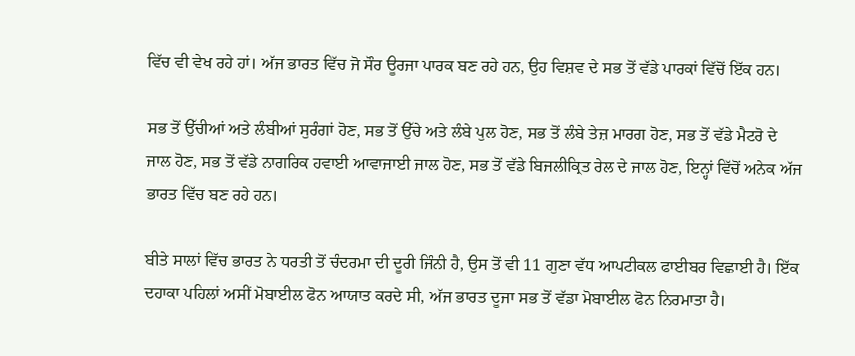ਵਿੱਚ ਵੀ ਵੇਖ ਰਹੇ ਹਾਂ। ਅੱਜ ਭਾਰਤ ਵਿੱਚ ਜੋ ਸੌਰ ਊਰਜਾ ਪਾਰਕ ਬਣ ਰਹੇ ਹਨ, ਉਹ ਵਿਸ਼ਵ ਦੇ ਸਭ ਤੋਂ ਵੱਡੇ ਪਾਰਕਾਂ ਵਿੱਚੋਂ ਇੱਕ ਹਨ।

ਸਭ ਤੋਂ ਉੱਚੀਆਂ ਅਤੇ ਲੰਬੀਆਂ ਸੁਰੰਗਾਂ ਹੋਣ, ਸਭ ਤੋਂ ਉੱਚੇ ਅਤੇ ਲੰਬੇ ਪੁਲ ਹੋਣ, ਸਭ ਤੋਂ ਲੰਬੇ ਤੇਜ਼ ਮਾਰਗ ਹੋਣ, ਸਭ ਤੋਂ ਵੱਡੇ ਮੈਟਰੋ ਦੇ ਜਾਲ ਹੋਣ, ਸਭ ਤੋਂ ਵੱਡੇ ਨਾਗਰਿਕ ਹਵਾਈ ਆਵਾਜਾਈ ਜਾਲ ਹੋਣ, ਸਭ ਤੋਂ ਵੱਡੇ ਬਿਜਲੀਕ੍ਰਿਤ ਰੇਲ ਦੇ ਜਾਲ ਹੋਣ, ਇਨ੍ਹਾਂ ਵਿੱਚੋਂ ਅਨੇਕ ਅੱਜ ਭਾਰਤ ਵਿੱਚ ਬਣ ਰਹੇ ਹਨ।

ਬੀਤੇ ਸਾਲਾਂ ਵਿੱਚ ਭਾਰਤ ਨੇ ਧਰਤੀ ਤੋਂ ਚੰਦਰਮਾ ਦੀ ਦੂਰੀ ਜਿੰਨੀ ਹੈ, ਉਸ ਤੋਂ ਵੀ 11 ਗੁਣਾ ਵੱਧ ਆਪਟੀਕਲ ਫਾਈਬਰ ਵਿਛਾਈ ਹੈ। ਇੱਕ ਦਹਾਕਾ ਪਹਿਲਾਂ ਅਸੀਂ ਮੋਬਾਈਲ ਫੋਨ ਆਯਾਤ ਕਰਦੇ ਸੀ, ਅੱਜ ਭਾਰਤ ਦੂਜਾ ਸਭ ਤੋਂ ਵੱਡਾ ਮੋਬਾਈਲ ਫੋਨ ਨਿਰਮਾਤਾ ਹੈ।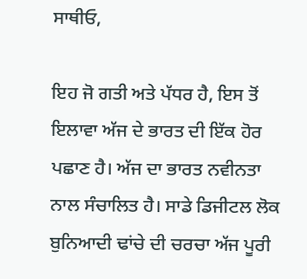ਸਾਥੀਓ,

ਇਹ ਜੋ ਗਤੀ ਅਤੇ ਪੱਧਰ ਹੈ, ਇਸ ਤੋਂ ਇਲਾਵਾ ਅੱਜ ਦੇ ਭਾਰਤ ਦੀ ਇੱਕ ਹੋਰ ਪਛਾਣ ਹੈ। ਅੱਜ ਦਾ ਭਾਰਤ ਨਵੀਨਤਾ ਨਾਲ ਸੰਚਾਲਿਤ ਹੈ। ਸਾਡੇ ਡਿਜੀਟਲ ਲੋਕ ਬੁਨਿਆਦੀ ਢਾਂਚੇ ਦੀ ਚਰਚਾ ਅੱਜ ਪੂਰੀ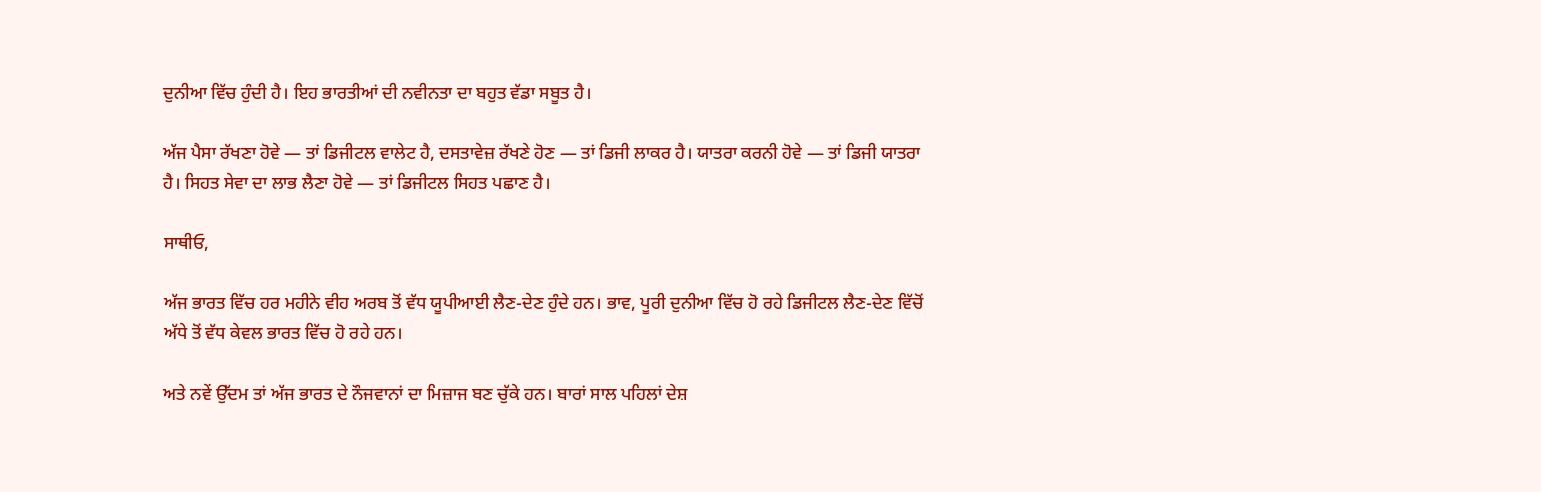ਦੁਨੀਆ ਵਿੱਚ ਹੁੰਦੀ ਹੈ। ਇਹ ਭਾਰਤੀਆਂ ਦੀ ਨਵੀਨਤਾ ਦਾ ਬਹੁਤ ਵੱਡਾ ਸਬੂਤ ਹੈ।

ਅੱਜ ਪੈਸਾ ਰੱਖਣਾ ਹੋਵੇ — ਤਾਂ ਡਿਜੀਟਲ ਵਾਲੇਟ ਹੈ, ਦਸਤਾਵੇਜ਼ ਰੱਖਣੇ ਹੋਣ — ਤਾਂ ਡਿਜੀ ਲਾਕਰ ਹੈ। ਯਾਤਰਾ ਕਰਨੀ ਹੋਵੇ — ਤਾਂ ਡਿਜੀ ਯਾਤਰਾ ਹੈ। ਸਿਹਤ ਸੇਵਾ ਦਾ ਲਾਭ ਲੈਣਾ ਹੋਵੇ — ਤਾਂ ਡਿਜੀਟਲ ਸਿਹਤ ਪਛਾਣ ਹੈ।

ਸਾਥੀਓ,

ਅੱਜ ਭਾਰਤ ਵਿੱਚ ਹਰ ਮਹੀਨੇ ਵੀਹ ਅਰਬ ਤੋਂ ਵੱਧ ਯੂਪੀਆਈ ਲੈਣ-ਦੇਣ ਹੁੰਦੇ ਹਨ। ਭਾਵ, ਪੂਰੀ ਦੁਨੀਆ ਵਿੱਚ ਹੋ ਰਹੇ ਡਿਜੀਟਲ ਲੈਣ-ਦੇਣ ਵਿੱਚੋਂ ਅੱਧੇ ਤੋਂ ਵੱਧ ਕੇਵਲ ਭਾਰਤ ਵਿੱਚ ਹੋ ਰਹੇ ਹਨ।

ਅਤੇ ਨਵੇਂ ਉੱਦਮ ਤਾਂ ਅੱਜ ਭਾਰਤ ਦੇ ਨੌਜਵਾਨਾਂ ਦਾ ਮਿਜ਼ਾਜ ਬਣ ਚੁੱਕੇ ਹਨ। ਬਾਰਾਂ ਸਾਲ ਪਹਿਲਾਂ ਦੇਸ਼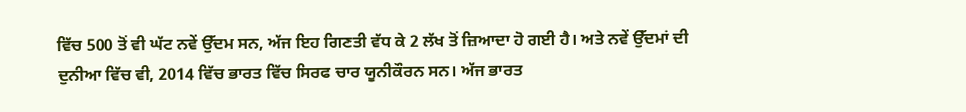ਵਿੱਚ 500 ਤੋਂ ਵੀ ਘੱਟ ਨਵੇਂ ਉੱਦਮ ਸਨ, ਅੱਜ ਇਹ ਗਿਣਤੀ ਵੱਧ ਕੇ 2 ਲੱਖ ਤੋਂ ਜ਼ਿਆਦਾ ਹੋ ਗਈ ਹੈ। ਅਤੇ ਨਵੇਂ ਉੱਦਮਾਂ ਦੀ ਦੁਨੀਆ ਵਿੱਚ ਵੀ, 2014 ਵਿੱਚ ਭਾਰਤ ਵਿੱਚ ਸਿਰਫ ਚਾਰ ਯੂਨੀਕੌਰਨ ਸਨ। ਅੱਜ ਭਾਰਤ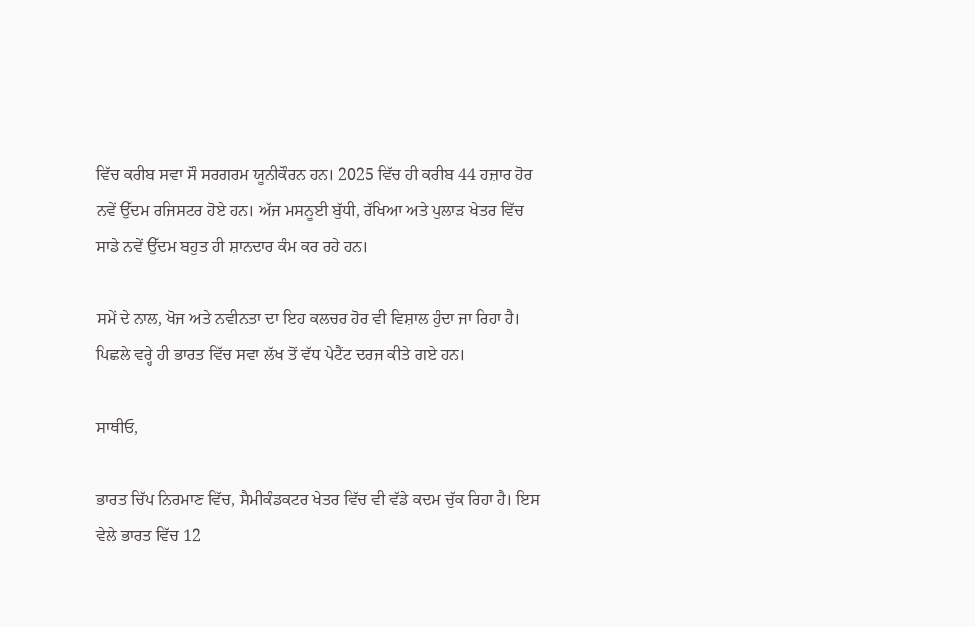ਵਿੱਚ ਕਰੀਬ ਸਵਾ ਸੌ ਸਰਗਰਮ ਯੂਨੀਕੌਰਨ ਹਨ। 2025 ਵਿੱਚ ਹੀ ਕਰੀਬ 44 ਹਜ਼ਾਰ ਹੋਰ ਨਵੇਂ ਉੱਦਮ ਰਜਿਸਟਰ ਹੋਏ ਹਨ। ਅੱਜ ਮਸਨੂਈ ਬੁੱਧੀ, ਰੱਖਿਆ ਅਤੇ ਪੁਲਾੜ ਖੇਤਰ ਵਿੱਚ ਸਾਡੇ ਨਵੇਂ ਉੱਦਮ ਬਹੁਤ ਹੀ ਸ਼ਾਨਦਾਰ ਕੰਮ ਕਰ ਰਹੇ ਹਨ।

ਸਮੇਂ ਦੇ ਨਾਲ, ਖੋਜ ਅਤੇ ਨਵੀਨਤਾ ਦਾ ਇਹ ਕਲਚਰ ਹੋਰ ਵੀ ਵਿਸ਼ਾਲ ਹੁੰਦਾ ਜਾ ਰਿਹਾ ਹੈ। ਪਿਛਲੇ ਵਰ੍ਹੇ ਹੀ ਭਾਰਤ ਵਿੱਚ ਸਵਾ ਲੱਖ ਤੋਂ ਵੱਧ ਪੇਟੈਂਟ ਦਰਜ ਕੀਤੇ ਗਏ ਹਨ।

ਸਾਥੀਓ,

ਭਾਰਤ ਚਿੱਪ ਨਿਰਮਾਣ ਵਿੱਚ, ਸੈਮੀਕੰਡਕਟਰ ਖੇਤਰ ਵਿੱਚ ਵੀ ਵੱਡੇ ਕਦਮ ਚੁੱਕ ਰਿਹਾ ਹੈ। ਇਸ ਵੇਲੇ ਭਾਰਤ ਵਿੱਚ 12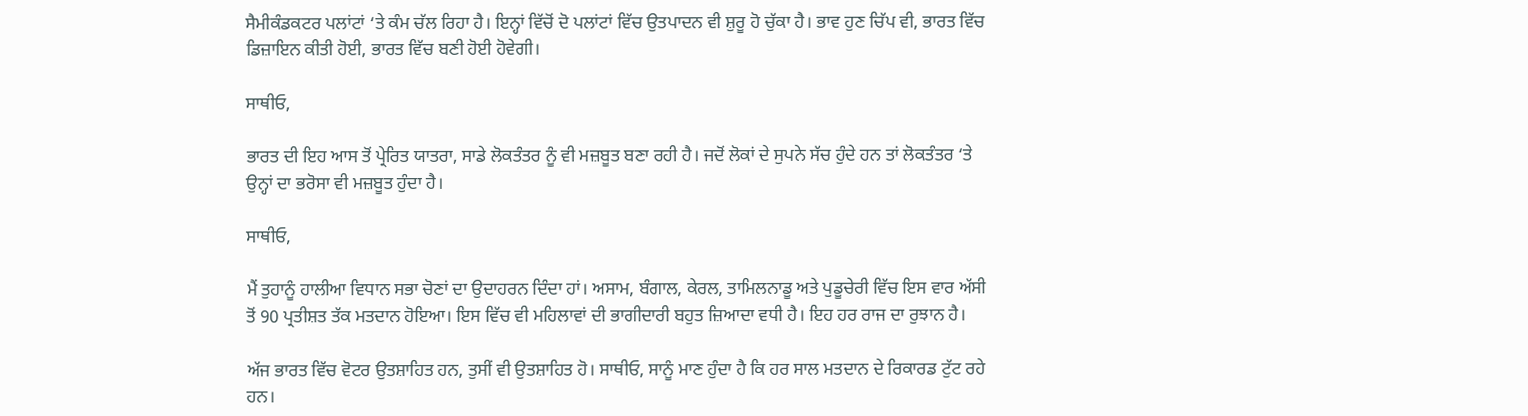ਸੈਮੀਕੰਡਕਟਰ ਪਲਾਂਟਾਂ ‘ਤੇ ਕੰਮ ਚੱਲ ਰਿਹਾ ਹੈ। ਇਨ੍ਹਾਂ ਵਿੱਚੋਂ ਦੋ ਪਲਾਂਟਾਂ ਵਿੱਚ ਉਤਪਾਦਨ ਵੀ ਸ਼ੁਰੂ ਹੋ ਚੁੱਕਾ ਹੈ। ਭਾਵ ਹੁਣ ਚਿੱਪ ਵੀ, ਭਾਰਤ ਵਿੱਚ ਡਿਜ਼ਾਇਨ ਕੀਤੀ ਹੋਈ, ਭਾਰਤ ਵਿੱਚ ਬਣੀ ਹੋਈ ਹੋਵੇਗੀ।

ਸਾਥੀਓ,

ਭਾਰਤ ਦੀ ਇਹ ਆਸ ਤੋਂ ਪ੍ਰੇਰਿਤ ਯਾਤਰਾ, ਸਾਡੇ ਲੋਕਤੰਤਰ ਨੂੰ ਵੀ ਮਜ਼ਬੂਤ ਬਣਾ ਰਹੀ ਹੈ। ਜਦੋਂ ਲੋਕਾਂ ਦੇ ਸੁਪਨੇ ਸੱਚ ਹੁੰਦੇ ਹਨ ਤਾਂ ਲੋਕਤੰਤਰ ‘ਤੇ ਉਨ੍ਹਾਂ ਦਾ ਭਰੋਸਾ ਵੀ ਮਜ਼ਬੂਤ ਹੁੰਦਾ ਹੈ।

ਸਾਥੀਓ,

ਮੈਂ ਤੁਹਾਨੂੰ ਹਾਲੀਆ ਵਿਧਾਨ ਸਭਾ ਚੋਣਾਂ ਦਾ ਉਦਾਹਰਨ ਦਿੰਦਾ ਹਾਂ। ਅਸਾਮ, ਬੰਗਾਲ, ਕੇਰਲ, ਤਾਮਿਲਨਾਡੂ ਅਤੇ ਪੁਡੂਚੇਰੀ ਵਿੱਚ ਇਸ ਵਾਰ ਅੱਸੀ ਤੋਂ 90 ਪ੍ਰਤੀਸ਼ਤ ਤੱਕ ਮਤਦਾਨ ਹੋਇਆ। ਇਸ ਵਿੱਚ ਵੀ ਮਹਿਲਾਵਾਂ ਦੀ ਭਾਗੀਦਾਰੀ ਬਹੁਤ ਜ਼ਿਆਦਾ ਵਧੀ ਹੈ। ਇਹ ਹਰ ਰਾਜ ਦਾ ਰੁਝਾਨ ਹੈ।

ਅੱਜ ਭਾਰਤ ਵਿੱਚ ਵੋਟਰ ਉਤਸ਼ਾਹਿਤ ਹਨ, ਤੁਸੀਂ ਵੀ ਉਤਸ਼ਾਹਿਤ ਹੋ। ਸਾਥੀਓ, ਸਾਨੂੰ ਮਾਣ ਹੁੰਦਾ ਹੈ ਕਿ ਹਰ ਸਾਲ ਮਤਦਾਨ ਦੇ ਰਿਕਾਰਡ ਟੁੱਟ ਰਹੇ ਹਨ।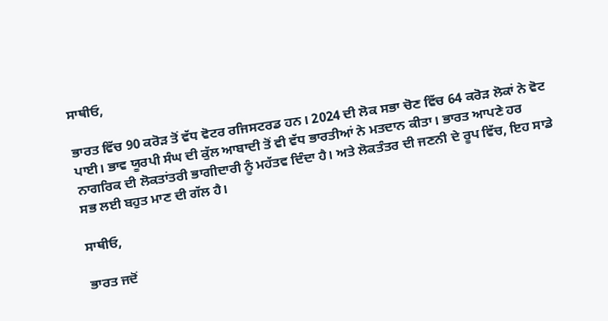ਸਾਥੀਓ,

ਭਾਰਤ ਵਿੱਚ 90 ਕਰੋੜ ਤੋਂ ਵੱਧ ਵੋਟਰ ਰਜਿਸਟਰਡ ਹਨ। 2024 ਦੀ ਲੋਕ ਸਭਾ ਚੋਣ ਵਿੱਚ 64 ਕਰੋੜ ਲੋਕਾਂ ਨੇ ਵੋਟ ਪਾਈ। ਭਾਵ ਯੂਰਪੀ ਸੰਘ ਦੀ ਕੁੱਲ ਆਬਾਦੀ ਤੋਂ ਵੀ ਵੱਧ ਭਾਰਤੀਆਂ ਨੇ ਮਤਦਾਨ ਕੀਤਾ। ਭਾਰਤ ਆਪਣੇ ਹਰ ਨਾਗਰਿਕ ਦੀ ਲੋਕਤਾਂਤਰੀ ਭਾਗੀਦਾਰੀ ਨੂੰ ਮਹੱਤਵ ਦਿੰਦਾ ਹੈ। ਅਤੇ ਲੋਕਤੰਤਰ ਦੀ ਜਣਨੀ ਦੇ ਰੂਪ ਵਿੱਚ, ਇਹ ਸਾਡੇ ਸਭ ਲਈ ਬਹੁਤ ਮਾਣ ਦੀ ਗੱਲ ਹੈ।

ਸਾਥੀਓ,

ਭਾਰਤ ਜਦੋਂ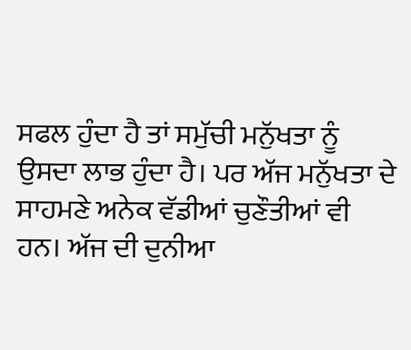ਸਫਲ ਹੁੰਦਾ ਹੈ ਤਾਂ ਸਮੁੱਚੀ ਮਨੁੱਖਤਾ ਨੂੰ ਉਸਦਾ ਲਾਭ ਹੁੰਦਾ ਹੈ। ਪਰ ਅੱਜ ਮਨੁੱਖਤਾ ਦੇ ਸਾਹਮਣੇ ਅਨੇਕ ਵੱਡੀਆਂ ਚੁਣੌਤੀਆਂ ਵੀ ਹਨ। ਅੱਜ ਦੀ ਦੁਨੀਆ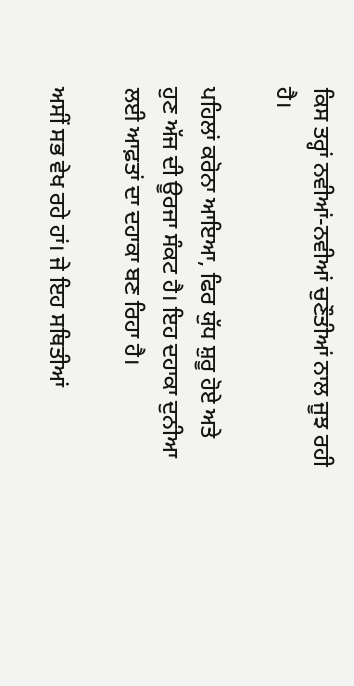ਕਿਸ ਤਰ੍ਹਾਂ ਨਵੀਆਂ-ਨਵੀਆਂ ਚੁਣੌਤੀਆਂ ਨਾਲ ਜੂਝ ਰਹੀ ਹੈ।

ਪਹਿਲਾਂ ਕਰੋਨਾ ਆਇਆ, ਫਿਰ ਯੁੱਧ ਸ਼ੁਰੂ ਹੋਏ ਅਤੇ ਹੁਣ ਅੱਜ ਦੀ ਊਰਜਾ ਸੰਕਟ ਹੈ। ਇਹ ਦਹਾਕਾ ਦੁਨੀਆ ਲਈ ਆਫ਼ਤਾਂ ਦਾ ਦਹਾਕਾ ਬਣ ਰਿਹਾ ਹੈ।

ਅਸੀਂ ਸਭ ਵੇਖ ਰਹੇ ਹਾਂ। ਜੇ ਇਹ ਸਥਿਤੀਆਂ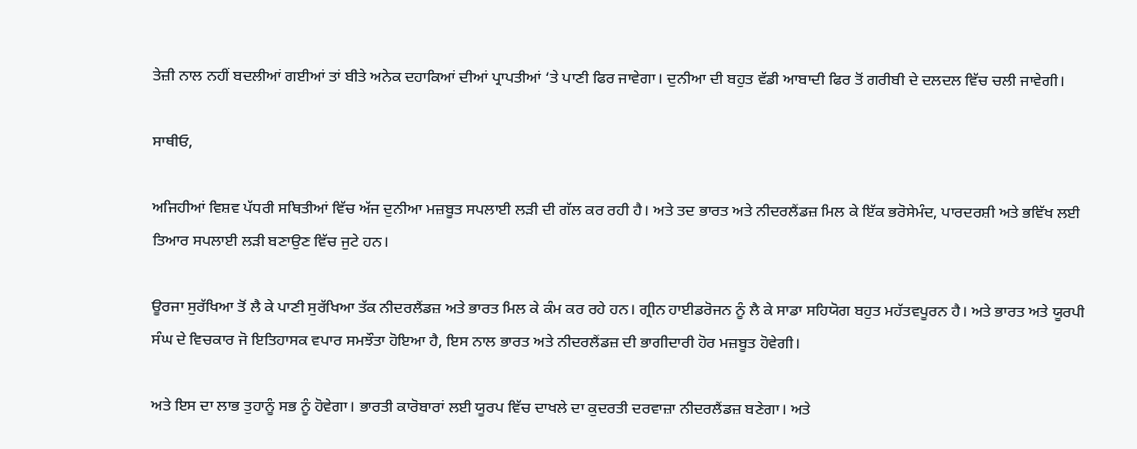ਤੇਜ਼ੀ ਨਾਲ ਨਹੀਂ ਬਦਲੀਆਂ ਗਈਆਂ ਤਾਂ ਬੀਤੇ ਅਨੇਕ ਦਹਾਕਿਆਂ ਦੀਆਂ ਪ੍ਰਾਪਤੀਆਂ ‘ਤੇ ਪਾਣੀ ਫਿਰ ਜਾਵੇਗਾ। ਦੁਨੀਆ ਦੀ ਬਹੁਤ ਵੱਡੀ ਆਬਾਦੀ ਫਿਰ ਤੋਂ ਗਰੀਬੀ ਦੇ ਦਲਦਲ ਵਿੱਚ ਚਲੀ ਜਾਵੇਗੀ।

ਸਾਥੀਓ,

ਅਜਿਹੀਆਂ ਵਿਸ਼ਵ ਪੱਧਰੀ ਸਥਿਤੀਆਂ ਵਿੱਚ ਅੱਜ ਦੁਨੀਆ ਮਜ਼ਬੂਤ ਸਪਲਾਈ ਲੜੀ ਦੀ ਗੱਲ ਕਰ ਰਹੀ ਹੈ। ਅਤੇ ਤਦ ਭਾਰਤ ਅਤੇ ਨੀਦਰਲੈਂਡਜ਼ ਮਿਲ ਕੇ ਇੱਕ ਭਰੋਸੇਮੰਦ, ਪਾਰਦਰਸ਼ੀ ਅਤੇ ਭਵਿੱਖ ਲਈ ਤਿਆਰ ਸਪਲਾਈ ਲੜੀ ਬਣਾਉਣ ਵਿੱਚ ਜੁਟੇ ਹਨ।

ਊਰਜਾ ਸੁਰੱਖਿਆ ਤੋਂ ਲੈ ਕੇ ਪਾਣੀ ਸੁਰੱਖਿਆ ਤੱਕ ਨੀਦਰਲੈਂਡਜ਼ ਅਤੇ ਭਾਰਤ ਮਿਲ ਕੇ ਕੰਮ ਕਰ ਰਹੇ ਹਨ। ਗ੍ਰੀਨ ਹਾਈਡਰੋਜਨ ਨੂੰ ਲੈ ਕੇ ਸਾਡਾ ਸਹਿਯੋਗ ਬਹੁਤ ਮਹੱਤਵਪੂਰਨ ਹੈ। ਅਤੇ ਭਾਰਤ ਅਤੇ ਯੂਰਪੀ ਸੰਘ ਦੇ ਵਿਚਕਾਰ ਜੋ ਇਤਿਹਾਸਕ ਵਪਾਰ ਸਮਝੌਤਾ ਹੋਇਆ ਹੈ, ਇਸ ਨਾਲ ਭਾਰਤ ਅਤੇ ਨੀਦਰਲੈਂਡਜ਼ ਦੀ ਭਾਗੀਦਾਰੀ ਹੋਰ ਮਜ਼ਬੂਤ ਹੋਵੇਗੀ।

ਅਤੇ ਇਸ ਦਾ ਲਾਭ ਤੁਹਾਨੂੰ ਸਭ ਨੂੰ ਹੋਵੇਗਾ। ਭਾਰਤੀ ਕਾਰੋਬਾਰਾਂ ਲਈ ਯੂਰਪ ਵਿੱਚ ਦਾਖਲੇ ਦਾ ਕੁਦਰਤੀ ਦਰਵਾਜ਼ਾ ਨੀਦਰਲੈਂਡਜ਼ ਬਣੇਗਾ। ਅਤੇ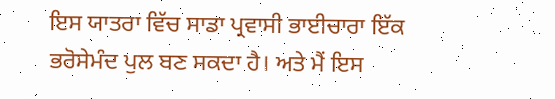ਇਸ ਯਾਤਰਾ ਵਿੱਚ ਸਾਡਾ ਪ੍ਰਵਾਸੀ ਭਾਈਚਾਰਾ ਇੱਕ ਭਰੋਸੇਮੰਦ ਪੁਲ ਬਣ ਸਕਦਾ ਹੈ। ਅਤੇ ਮੈਂ ਇਸ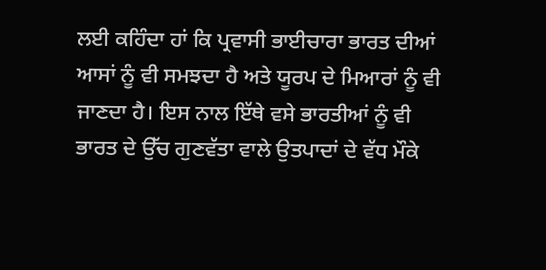ਲਈ ਕਹਿੰਦਾ ਹਾਂ ਕਿ ਪ੍ਰਵਾਸੀ ਭਾਈਚਾਰਾ ਭਾਰਤ ਦੀਆਂ ਆਸਾਂ ਨੂੰ ਵੀ ਸਮਝਦਾ ਹੈ ਅਤੇ ਯੂਰਪ ਦੇ ਮਿਆਰਾਂ ਨੂੰ ਵੀ ਜਾਣਦਾ ਹੈ। ਇਸ ਨਾਲ ਇੱਥੇ ਵਸੇ ਭਾਰਤੀਆਂ ਨੂੰ ਵੀ ਭਾਰਤ ਦੇ ਉੱਚ ਗੁਣਵੱਤਾ ਵਾਲੇ ਉਤਪਾਦਾਂ ਦੇ ਵੱਧ ਮੌਕੇ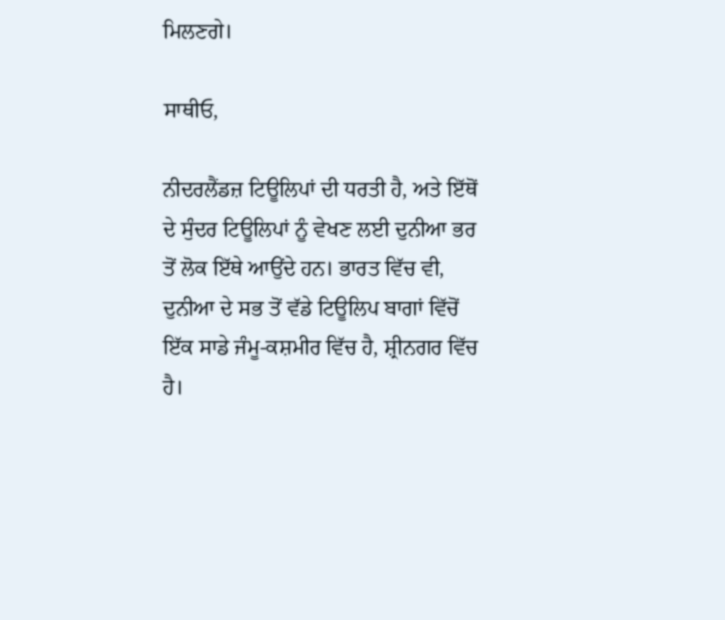ਮਿਲਣਗੇ।

ਸਾਥੀਓ,

ਨੀਦਰਲੈਂਡਜ਼ ਟਿਊਲਿਪਾਂ ਦੀ ਧਰਤੀ ਹੈ, ਅਤੇ ਇੱਥੋਂ ਦੇ ਸੁੰਦਰ ਟਿਊਲਿਪਾਂ ਨੂੰ ਵੇਖਣ ਲਈ ਦੁਨੀਆ ਭਰ ਤੋਂ ਲੋਕ ਇੱਥੇ ਆਉਂਦੇ ਹਨ। ਭਾਰਤ ਵਿੱਚ ਵੀ, ਦੁਨੀਆ ਦੇ ਸਭ ਤੋਂ ਵੱਡੇ ਟਿਊਲਿਪ ਬਾਗਾਂ ਵਿੱਚੋਂ ਇੱਕ ਸਾਡੇ ਜੰਮੂ-ਕਸ਼ਮੀਰ ਵਿੱਚ ਹੈ, ਸ਼੍ਰੀਨਗਰ ਵਿੱਚ ਹੈ।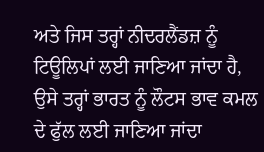ਅਤੇ ਜਿਸ ਤਰ੍ਹਾਂ ਨੀਦਰਲੈਂਡਜ਼ ਨੂੰ ਟਿਊਲਿਪਾਂ ਲਈ ਜਾਣਿਆ ਜਾਂਦਾ ਹੈ, ਉਸੇ ਤਰ੍ਹਾਂ ਭਾਰਤ ਨੂੰ ਲੌਟਸ ਭਾਵ ਕਮਲ ਦੇ ਫੁੱਲ ਲਈ ਜਾਣਿਆ ਜਾਂਦਾ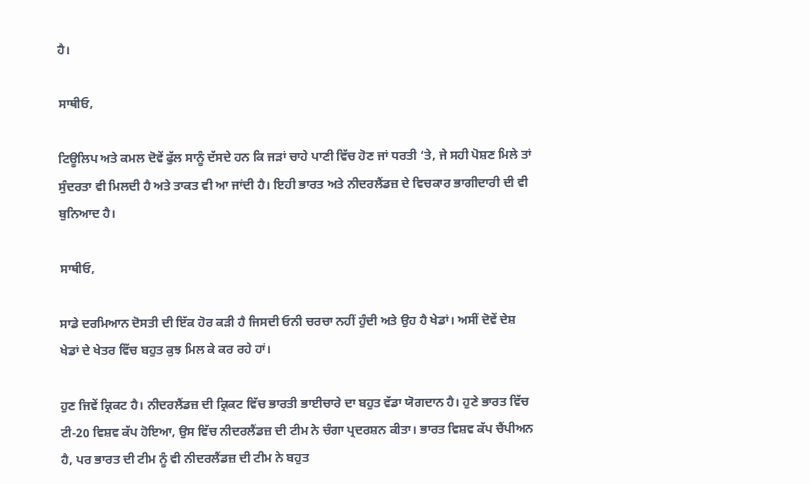ਹੈ।

ਸਾਥੀਓ,

ਟਿਊਲਿਪ ਅਤੇ ਕਮਲ ਦੋਵੇਂ ਫੁੱਲ ਸਾਨੂੰ ਦੱਸਦੇ ਹਨ ਕਿ ਜੜਾਂ ਚਾਹੇ ਪਾਣੀ ਵਿੱਚ ਹੋਣ ਜਾਂ ਧਰਤੀ ‘ਤੇ, ਜੇ ਸਹੀ ਪੋਸ਼ਣ ਮਿਲੇ ਤਾਂ ਸੁੰਦਰਤਾ ਵੀ ਮਿਲਦੀ ਹੈ ਅਤੇ ਤਾਕਤ ਵੀ ਆ ਜਾਂਦੀ ਹੈ। ਇਹੀ ਭਾਰਤ ਅਤੇ ਨੀਦਰਲੈਂਡਜ਼ ਦੇ ਵਿਚਕਾਰ ਭਾਗੀਦਾਰੀ ਦੀ ਵੀ ਬੁਨਿਆਦ ਹੈ।

ਸਾਥੀਓ,

ਸਾਡੇ ਦਰਮਿਆਨ ਦੋਸਤੀ ਦੀ ਇੱਕ ਹੋਰ ਕੜੀ ਹੈ ਜਿਸਦੀ ਓਨੀ ਚਰਚਾ ਨਹੀਂ ਹੁੰਦੀ ਅਤੇ ਉਹ ਹੈ ਖੇਡਾਂ। ਅਸੀਂ ਦੋਵੇਂ ਦੇਸ਼ ਖੇਡਾਂ ਦੇ ਖੇਤਰ ਵਿੱਚ ਬਹੁਤ ਕੁਝ ਮਿਲ ਕੇ ਕਰ ਰਹੇ ਹਾਂ।

ਹੁਣ ਜਿਵੇਂ ਕ੍ਰਿਕਟ ਹੈ। ਨੀਦਰਲੈਂਡਜ਼ ਦੀ ਕ੍ਰਿਕਟ ਵਿੱਚ ਭਾਰਤੀ ਭਾਈਚਾਰੇ ਦਾ ਬਹੁਤ ਵੱਡਾ ਯੋਗਦਾਨ ਹੈ। ਹੁਣੇ ਭਾਰਤ ਵਿੱਚ ਟੀ-20 ਵਿਸ਼ਵ ਕੱਪ ਹੋਇਆ, ਉਸ ਵਿੱਚ ਨੀਦਰਲੈਂਡਜ਼ ਦੀ ਟੀਮ ਨੇ ਚੰਗਾ ਪ੍ਰਦਰਸ਼ਨ ਕੀਤਾ। ਭਾਰਤ ਵਿਸ਼ਵ ਕੱਪ ਚੈਂਪੀਅਨ ਹੈ, ਪਰ ਭਾਰਤ ਦੀ ਟੀਮ ਨੂੰ ਵੀ ਨੀਦਰਲੈਂਡਜ਼ ਦੀ ਟੀਮ ਨੇ ਬਹੁਤ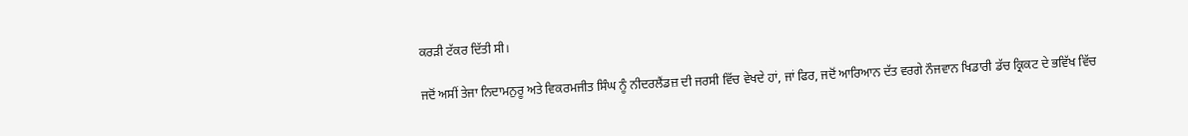ਕਰੜੀ ਟੱਕਰ ਦਿੱਤੀ ਸੀ।

ਜਦੋਂ ਅਸੀਂ ਤੇਜਾ ਨਿਦਾਮਨੁਰੂ ਅਤੇ ਵਿਕਰਮਜੀਤ ਸਿੰਘ ਨੂੰ ਨੀਦਰਲੈਂਡਜ਼ ਦੀ ਜਰਸੀ ਵਿੱਚ ਵੇਖਦੇ ਹਾਂ, ਜਾਂ ਫਿਰ, ਜਦੋਂ ਆਰਿਆਨ ਦੱਤ ਵਰਗੇ ਨੌਜਵਾਨ ਖਿਡਾਰੀ ਡੱਚ ਕ੍ਰਿਕਟ ਦੇ ਭਵਿੱਖ ਵਿੱਚ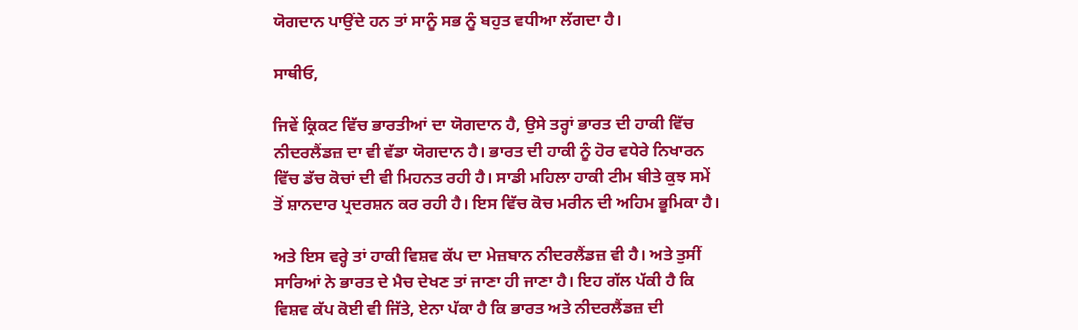ਯੋਗਦਾਨ ਪਾਉਂਦੇ ਹਨ ਤਾਂ ਸਾਨੂੰ ਸਭ ਨੂੰ ਬਹੁਤ ਵਧੀਆ ਲੱਗਦਾ ਹੈ।

ਸਾਥੀਓ,

ਜਿਵੇਂ ਕ੍ਰਿਕਟ ਵਿੱਚ ਭਾਰਤੀਆਂ ਦਾ ਯੋਗਦਾਨ ਹੈ, ਉਸੇ ਤਰ੍ਹਾਂ ਭਾਰਤ ਦੀ ਹਾਕੀ ਵਿੱਚ ਨੀਦਰਲੈਂਡਜ਼ ਦਾ ਵੀ ਵੱਡਾ ਯੋਗਦਾਨ ਹੈ। ਭਾਰਤ ਦੀ ਹਾਕੀ ਨੂੰ ਹੋਰ ਵਧੇਰੇ ਨਿਖਾਰਨ ਵਿੱਚ ਡੱਚ ਕੋਚਾਂ ਦੀ ਵੀ ਮਿਹਨਤ ਰਹੀ ਹੈ। ਸਾਡੀ ਮਹਿਲਾ ਹਾਕੀ ਟੀਮ ਬੀਤੇ ਕੁਝ ਸਮੇਂ ਤੋਂ ਸ਼ਾਨਦਾਰ ਪ੍ਰਦਰਸ਼ਨ ਕਰ ਰਹੀ ਹੈ। ਇਸ ਵਿੱਚ ਕੋਚ ਮਰੀਨ ਦੀ ਅਹਿਮ ਭੂਮਿਕਾ ਹੈ।

ਅਤੇ ਇਸ ਵਰ੍ਹੇ ਤਾਂ ਹਾਕੀ ਵਿਸ਼ਵ ਕੱਪ ਦਾ ਮੇਜ਼ਬਾਨ ਨੀਦਰਲੈਂਡਜ਼ ਵੀ ਹੈ। ਅਤੇ ਤੁਸੀਂ ਸਾਰਿਆਂ ਨੇ ਭਾਰਤ ਦੇ ਮੈਚ ਦੇਖਣ ਤਾਂ ਜਾਣਾ ਹੀ ਜਾਣਾ ਹੈ। ਇਹ ਗੱਲ ਪੱਕੀ ਹੈ ਕਿ ਵਿਸ਼ਵ ਕੱਪ ਕੋਈ ਵੀ ਜਿੱਤੇ, ਏਨਾ ਪੱਕਾ ਹੈ ਕਿ ਭਾਰਤ ਅਤੇ ਨੀਦਰਲੈਂਡਜ਼ ਦੀ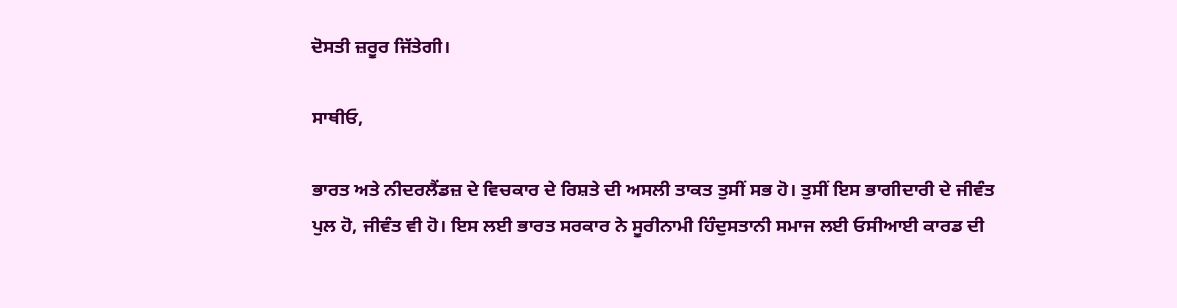ਦੋਸਤੀ ਜ਼ਰੂਰ ਜਿੱਤੇਗੀ।

ਸਾਥੀਓ,

ਭਾਰਤ ਅਤੇ ਨੀਦਰਲੈਂਡਜ਼ ਦੇ ਵਿਚਕਾਰ ਦੇ ਰਿਸ਼ਤੇ ਦੀ ਅਸਲੀ ਤਾਕਤ ਤੁਸੀਂ ਸਭ ਹੋ। ਤੁਸੀਂ ਇਸ ਭਾਗੀਦਾਰੀ ਦੇ ਜੀਵੰਤ ਪੁਲ ਹੋ, ਜੀਵੰਤ ਵੀ ਹੋ। ਇਸ ਲਈ ਭਾਰਤ ਸਰਕਾਰ ਨੇ ਸੂਰੀਨਾਮੀ ਹਿੰਦੁਸਤਾਨੀ ਸਮਾਜ ਲਈ ਓਸੀਆਈ ਕਾਰਡ ਦੀ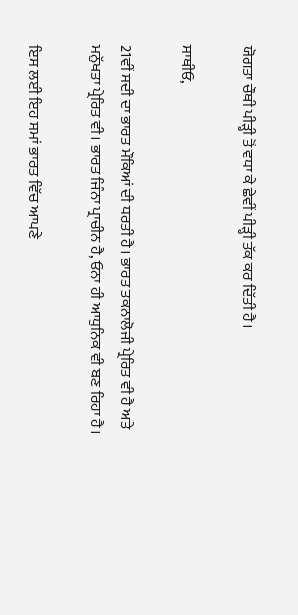ਯੋਗਤਾ ਚੌਥੀ ਪੀੜ੍ਹੀ ਤੋਂ ਵਧਾ ਕੇ ਛੇਵੀਂ ਪੀੜ੍ਹੀ ਤੱਕ ਕਰ ਦਿੱਤੀ ਹੈ।

ਸਾਥੀਓ,

21ਵੀਂ ਸਦੀ ਦਾ ਭਾਰਤ ਮੌਕਿਆਂ ਦੀ ਧਰਤੀ ਹੈ। ਭਾਰਤ ਤਕਨਾਲੋਜੀ ਪ੍ਰੇਰਿਤ ਵੀ ਹੈ ਅਤੇ ਮਨੁੱਖਤਾ ਪ੍ਰੇਰਿਤ ਵੀ। ਭਾਰਤ ਜਿੰਨਾ ਪ੍ਰਾਚੀਨ ਹੈ, ਓਨਾ ਹੀ ਆਧੁਨਿਕ ਵੀ ਬਣ ਰਿਹਾ ਹੈ।

ਇਸ ਲਈ ਇਹ ਸਮਾਂ ਭਾਰਤ ਵਿੱਚ ਆਪਣੇ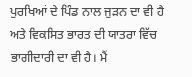ਪੁਰਖਿਆਂ ਦੇ ਪਿੰਡ ਨਾਲ ਜੁੜਨ ਦਾ ਵੀ ਹੈ ਅਤੇ ਵਿਕਸਿਤ ਭਾਰਤ ਦੀ ਯਾਤਰਾ ਵਿੱਚ ਭਾਗੀਦਾਰੀ ਦਾ ਵੀ ਹੈ। ਮੈਂ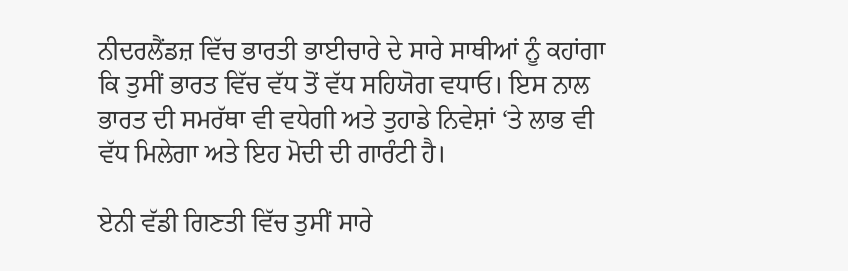ਨੀਦਰਲੈਂਡਜ਼ ਵਿੱਚ ਭਾਰਤੀ ਭਾਈਚਾਰੇ ਦੇ ਸਾਰੇ ਸਾਥੀਆਂ ਨੂੰ ਕਹਾਂਗਾ ਕਿ ਤੁਸੀਂ ਭਾਰਤ ਵਿੱਚ ਵੱਧ ਤੋਂ ਵੱਧ ਸਹਿਯੋਗ ਵਧਾਓ। ਇਸ ਨਾਲ ਭਾਰਤ ਦੀ ਸਮਰੱਥਾ ਵੀ ਵਧੇਗੀ ਅਤੇ ਤੁਹਾਡੇ ਨਿਵੇਸ਼ਾਂ ‘ਤੇ ਲਾਭ ਵੀ ਵੱਧ ਮਿਲੇਗਾ ਅਤੇ ਇਹ ਮੋਦੀ ਦੀ ਗਾਰੰਟੀ ਹੈ।

ਏਨੀ ਵੱਡੀ ਗਿਣਤੀ ਵਿੱਚ ਤੁਸੀਂ ਸਾਰੇ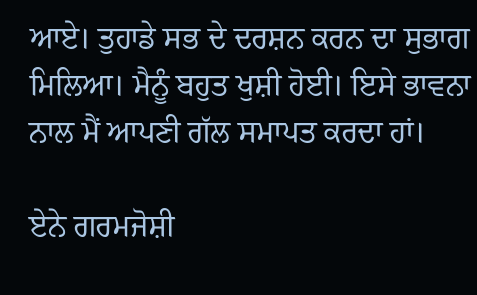ਆਏ। ਤੁਹਾਡੇ ਸਭ ਦੇ ਦਰਸ਼ਨ ਕਰਨ ਦਾ ਸੁਭਾਗ ਮਿਲਿਆ। ਮੈਨੂੰ ਬਹੁਤ ਖੁਸ਼ੀ ਹੋਈ। ਇਸੇ ਭਾਵਨਾ ਨਾਲ ਮੈਂ ਆਪਣੀ ਗੱਲ ਸਮਾਪਤ ਕਰਦਾ ਹਾਂ।

ਏਨੇ ਗਰਮਜੋਸ਼ੀ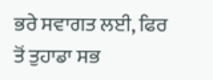ਭਰੇ ਸਵਾਗਤ ਲਈ, ਫਿਰ ਤੋਂ ਤੁਹਾਡਾ ਸਭ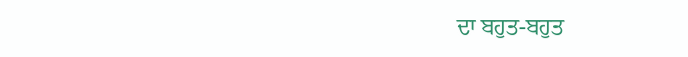ਦਾ ਬਹੁਤ-ਬਹੁਤ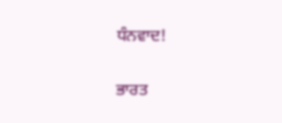ਧੰਨਵਾਦ!

ਭਾਰਤ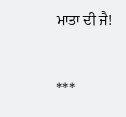ਮਾਤਾ ਦੀ ਜੈ!



***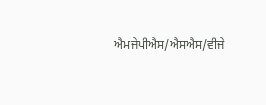ਐਮਜੇਪੀਐਸ/ਐਸਐਸ/ਵੀਜੇ